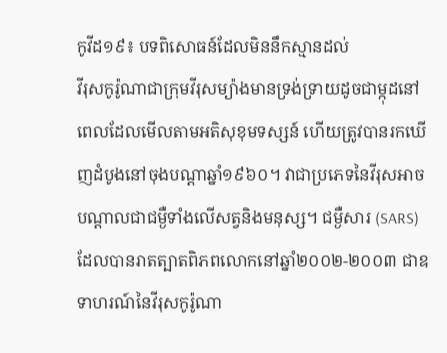កូវីដ១៩៖ បទពិសោធន៍ដែលមិននឹកស្មានដល់
វីរុសកូរ៉ូណាជាក្រុមវីរុសម្យ៉ាងមានទ្រង់ទ្រាយដូចជាម្កុដនៅពេលដែលមើលតាមអតិសុខុមទស្សន៍ ហើយត្រូវបានរកឃើញដំបូងនៅចុងបណ្តាឆ្នាំ១៩៦០។ វាជាប្រភេទនៃវីរុសអាចបណ្តាលជាជម្ងឺទាំងលើសត្វនិងមនុស្ស។ ជម្ងឺសារ (SARS) ដែលបានរាតត្បាតពិភពលោកនៅឆ្នាំ២០០២-២០០៣ ជាឧទាហរណ៍នៃវីរុសកូរ៉ូណា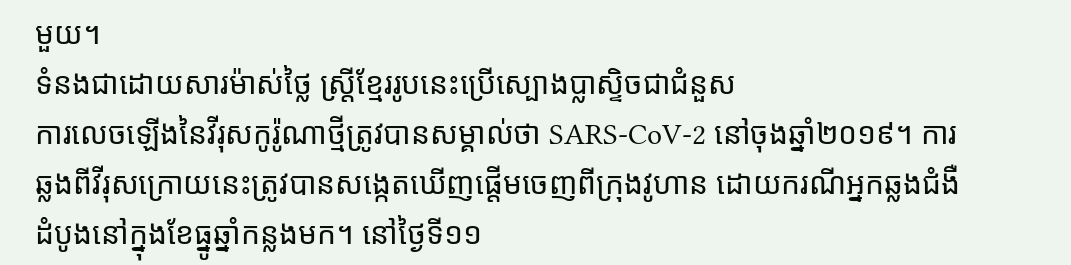មួយ។
ទំនងជាដោយសារម៉ាស់ថ្លៃ ស្ត្រីខ្មែររូបនេះប្រើស្បោងប្លាស្ទិចជាជំនួស
ការលេចឡើងនៃវីរុសកូរ៉ូណាថ្មីត្រូវបានសម្គាល់ថា SARS-CoV-2 នៅចុងឆ្នាំ២០១៩។ ការឆ្លងពីវីរុសក្រោយនេះត្រូវបានសង្កេតឃើញផ្តើមចេញពីក្រុងវូហាន ដោយករណីអ្នកឆ្លងជំងឺដំបូងនៅក្នុងខែធ្នូឆ្នាំកន្លងមក។ នៅថ្ងៃទី១១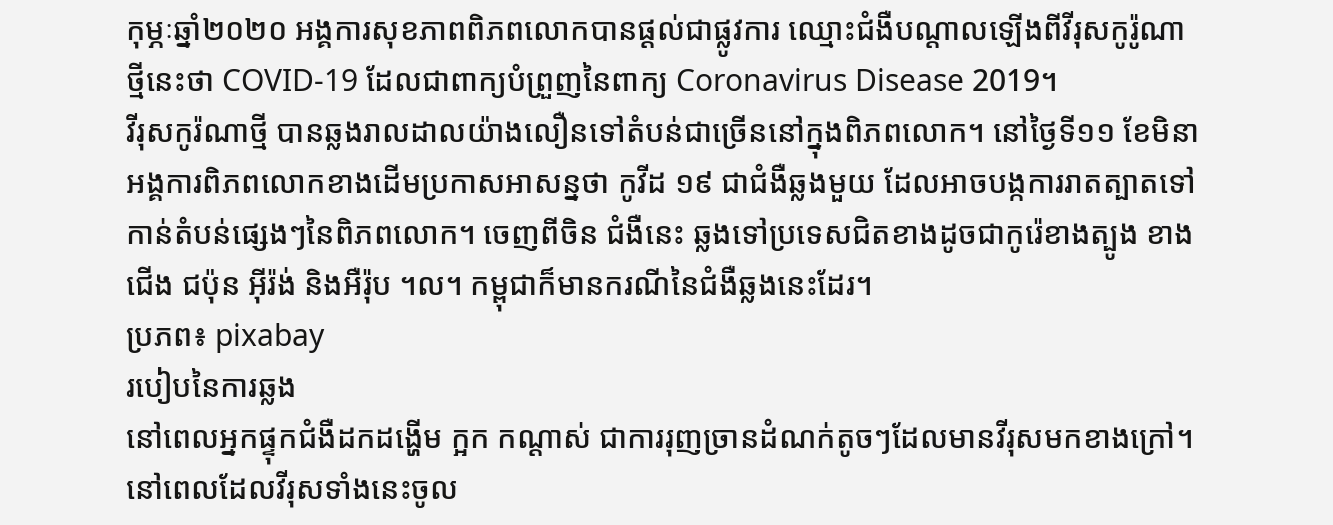កុម្ភៈឆ្នាំ២០២០ អង្គការសុខភាពពិភពលោកបានផ្តល់ជាផ្លូវការ ឈ្មោះជំងឺបណ្តាលឡើងពីវីរុសកូរ៉ូណាថ្មីនេះថា COVID-19 ដែលជាពាក្យបំព្រួញនៃពាក្យ Coronavirus Disease 2019។
វីរុសកូរ៉ណាថ្មី បានឆ្លងរាលដាលយ៉ាងលឿនទៅតំបន់ជាច្រើននៅក្នុងពិភពលោក។ នៅថ្ងៃទី១១ ខែមិនា អង្គការពិភពលោកខាងដើមប្រកាសអាសន្នថា កូវីដ ១៩ ជាជំងឺឆ្លងមួយ ដែលអាចបង្កការរាតត្បាតទៅកាន់តំបន់ផ្សេងៗនៃពិភពលោក។ ចេញពីចិន ជំងឺនេះ ឆ្លងទៅប្រទេសជិតខាងដូចជាកូរ៉េខាងត្បូង ខាងជើង ជប៉ុន អ៊ីរ៉ង់ និងអឺរ៉ុប ។ល។ កម្ពុជាក៏មានករណីនៃជំងឺឆ្លងនេះដែរ។
ប្រភព៖ pixabay
របៀបនៃការឆ្លង
នៅពេលអ្នកផ្ទុកជំងឺដកដង្ហើម ក្អក កណ្តាស់ ជាការរុញច្រានដំណក់តូចៗដែលមានវីរុសមកខាងក្រៅ។ នៅពេលដែលវីរុសទាំងនេះចូល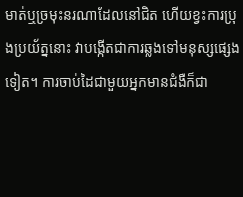មាត់ឬច្រមុះនរណាដែលនៅជិត ហើយខ្វះការប្រុងប្រយ័ត្ននោះ វាបង្កើតជាការឆ្លងទៅមនុស្សផ្សេងទៀត។ ការចាប់ដៃជាមួយអ្នកមានជំងឺក៏ជា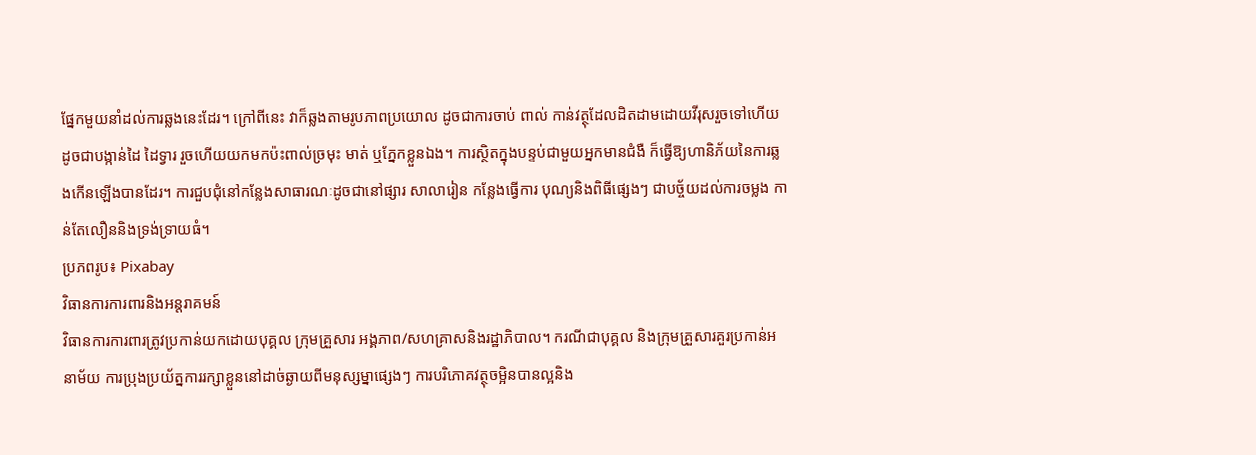ផ្នែកមួយនាំដល់ការឆ្លងនេះដែរ។ ក្រៅពីនេះ វាក៏ឆ្លងតាមរូបភាពប្រយោល ដូចជាការចាប់ ពាល់ កាន់វត្ថុដែលដិតដាមដោយវីរុសរួចទៅហើយ ដូចជាបង្កាន់ដៃ ដៃទ្វារ រួចហើយយកមកប៉ះពាល់ច្រមុះ មាត់ ឬភ្នែកខ្លួនឯង។ ការស្ថិតក្នុងបន្ទប់ជាមួយអ្នកមានជំងឺ ក៏ធ្វើឱ្យហានិភ័យនៃការឆ្លងកើនឡើងបានដែរ។ ការជួបជុំនៅកន្លែងសាធារណៈដូចជានៅផ្សារ សាលារៀន កន្លែងធ្វើការ បុណ្យនិងពិធីផ្សេងៗ ជាបច្ច័យដល់ការចម្លង កាន់តែលឿននិងទ្រង់ទ្រាយធំ។
ប្រភពរូប៖ Pixabay
វិធានការការពារនិងអន្តរាគមន៍
វិធានការការពារត្រូវប្រកាន់យកដោយបុគ្គល ក្រុមគ្រួសារ អង្គភាព/សហគ្រាសនិងរដ្ឋាភិបាល។ ករណីជាបុគ្គល និងក្រុមគ្រួសារគួរប្រកាន់អនាម័យ ការប្រុងប្រយ័ត្នការរក្សាខ្លួននៅដាច់ឆ្ងាយពីមនុស្សម្នាផ្សេងៗ ការបរិភោគវត្ថុចម្អិនបានល្អនិង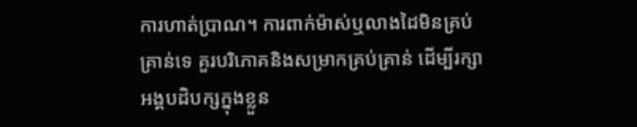ការហាត់ប្រាណ។ ការពាក់ម៉ាស់ឬលាងដៃមិនគ្រប់គ្រាន់ទេ គួរបរិភោគនិងសម្រាកគ្រប់គ្រាន់ ដើម្បីរក្សាអង្គបដិបក្សក្នុងខ្លួន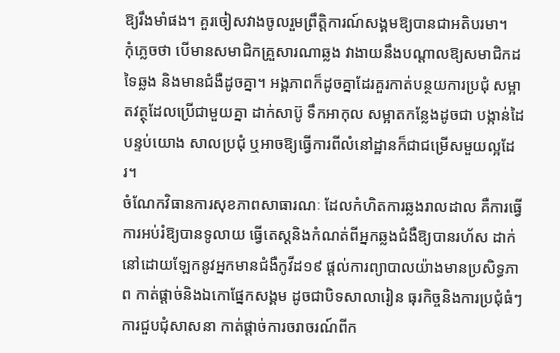ឱ្យរឹងមាំផង។ គួរចៀសវាងចូលរួមព្រឹត្តិការណ៍សង្គមឱ្យបានជាអតិបរមា។
កុំភ្លេចថា បើមានសមាជិកគ្រួសារណាឆ្លង វាងាយនឹងបណ្តាលឱ្យសមាជិកដទៃឆ្លង និងមានជំងឺដូចគ្នា។ អង្គភាពក៏ដូចគ្នាដែរគួរកាត់បន្ថយការប្រជុំ សម្អាតវត្ថុដែលប្រើជាមួយគ្នា ដាក់សាប៊ូ ទឹកអាកុល សម្អាតកន្លែងដូចជា បង្កាន់ដៃ បន្ទប់យោង សាលប្រជុំ ឬអាចឱ្យធ្វើការពីលំនៅដ្ឋានក៏ជាជម្រើសមួយល្អដែរ។
ចំណែកវិធានការសុខភាពសាធារណៈ ដែលកំហិតការឆ្លងរាលដាល គឺការធ្វើការអប់រំឱ្យបានទូលាយ ធ្វើតេស្តនិងកំណត់ពីអ្នកឆ្លងជំងឺឱ្យបានរហ័ស ដាក់នៅដោយឡែកនូវអ្នកមានជំងឺកូវីដ១៩ ផ្តល់ការព្យាបាលយ៉ាងមានប្រសិទ្ធភាព កាត់ផ្តាច់និងឯកោផ្នែកសង្គម ដូចជាបិទសាលារៀន ធុរកិច្ចនិងការប្រជុំធំៗ ការជួបជុំសាសនា កាត់ផ្តាច់ការចរាចរណ៍ពីក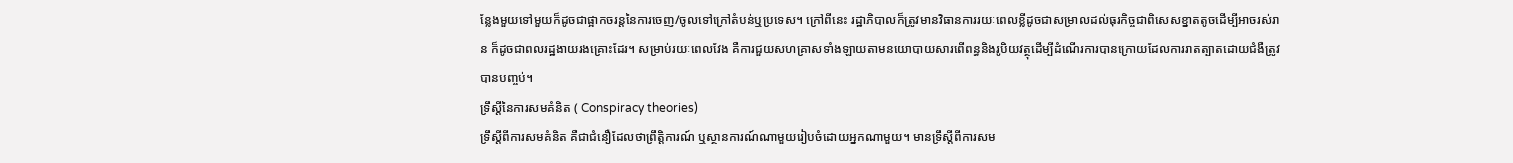ន្លែងមួយទៅមួយក៏ដូចជាផ្អាកចរន្តនៃការចេញ/ចូលទៅក្រៅតំបន់ឬប្រទេស។ ក្រៅពីនេះ រដ្ឋាភិបាលក៏ត្រូវមានវិធានការរយៈពេលខ្លីដូចជាសម្រាលដល់ធុរកិច្ចជាពិសេសខ្នាតតូចដើម្បីអាចរស់រាន ក៏ដូចជាពលរដ្ឋងាយរងគ្រោះដែរ។ សម្រាប់រយៈពេលវែង គឺការជួយសហគ្រាសទាំងឡាយតាមនយោបាយសារពើពន្ធនិងរូបិយវត្ថុដើម្បីដំណើរការបានក្រោយដែលការរាតត្បាតដោយជំងឺត្រូវបានបញ្ចប់។
ទ្រឹស្តីនៃការសមគំនិត ( Conspiracy theories)
ទ្រឹស្តីពីការសមគំនិត គឺជាជំនឿដែលថាព្រឹត្តិការណ៍ ឬស្ថានការណ៍ណាមួយរៀបចំដោយអ្នកណាមួយ។ មានទ្រឹស្តីពីការសម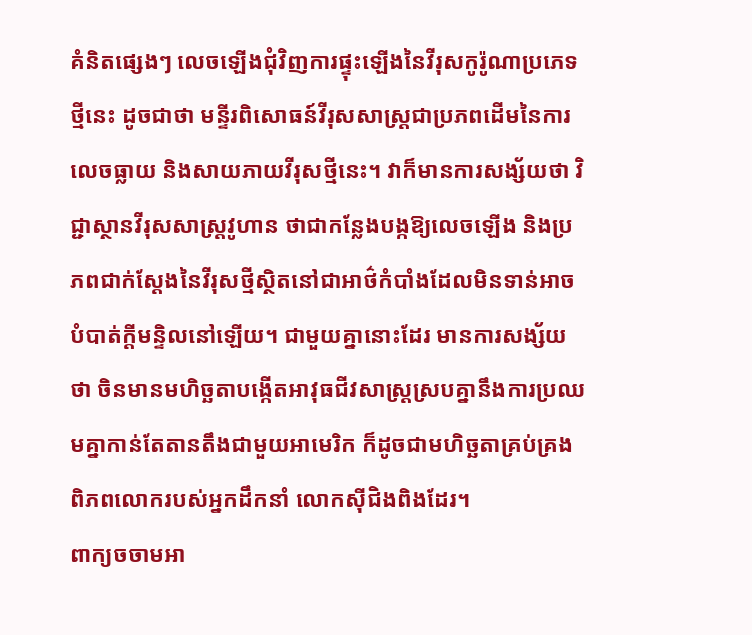គំនិតផ្សេងៗ លេចឡើងជុំវិញការផ្ទុះឡើងនៃវីរុសកូរ៉ូណាប្រភេទថ្មីនេះ ដូចជាថា មន្ទីរពិសោធន៍វីរុសសាស្ត្រជាប្រភពដើមនៃការលេចធ្លាយ និងសាយភាយវីរុសថ្មីនេះ។ វាក៏មានការសង្ស័យថា វិជ្ជាស្ថានវីរុសសាស្ត្រវូហាន ថាជាកន្លែងបង្កឱ្យលេចឡើង និងប្រភពជាក់ស្តែងនៃវីរុសថ្មីស្ថិតនៅជាអាថ៌កំបាំងដែលមិនទាន់អាចបំបាត់ក្តីមន្ទិលនៅឡើយ។ ជាមួយគ្នានោះដែរ មានការសង្ស័យថា ចិនមានមហិច្ឆតាបង្កើតអាវុធជីវសាស្ត្រស្របគ្នានឹងការប្រឈមគ្នាកាន់តែតានតឹងជាមួយអាមេរិក ក៏ដូចជាមហិច្ឆតាគ្រប់គ្រងពិភពលោករបស់អ្នកដឹកនាំ លោកស៊ីជិងពិងដែរ។
ពាក្យចចាមអា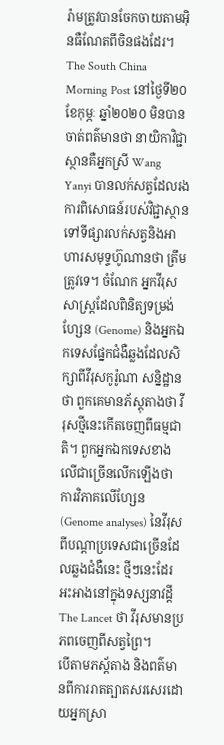រ៉ាមត្រូវបានចែកចាយតាមអ៊ិនធឺណែតពីចិនផងដែរ។ The South China Morning Post នៅថ្ងៃទី២០ ខែកុម្ភៈ ឆ្នាំ២០២០ មិនបានចាត់ពត៌មានថា នាយិកាវិជ្ជាស្ថានគឺអ្នកស្រី Wang Yanyi បានលក់សត្វដែលរងការពិសោធន៍របស់វិជ្ជាស្ថានទៅទីផ្សារលក់សត្វនិងអាហារសមុទ្ទហ៊ូណានថា ត្រឹមត្រូវទេ។ ចំណែក អ្នកវីរុសសាស្ត្រដែលពិនិត្យទម្រង់ហ្សែន (Genome) និងអ្នកឯកទេសផ្នែកជំងឺឆ្លងដែលសិក្សាពីវីរុសកូរ៉ូណា សន្និដ្ឋានថា ពួកគេមានភ័ស្តុតាងថា វីរុសថ្មីនេះកើតចេញពីធម្មជាតិ។ ពួកអ្នកឯកទេសខាងលើជាច្រើនលើកឡើងថា ការវិភាគលើហ្សែន (Genome analyses) នៃវីរុសពីបណ្តាប្រទេសជាច្រើនដែលឆ្លងជំងឺនេះ ថ្មីៗនេះដែរអះអាងនៅក្នុងទស្សនាវដ្តី The Lancet ថា វីរុសមានប្រភពចេញពីសត្វព្រៃ។
បើតាមភស្ត័តាង និងពត៌មានពីការរាតត្បាតសរសេរដោយអ្នកស្រា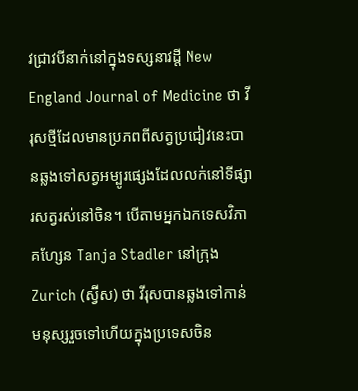វជ្រាវបីនាក់នៅក្នុងទស្សនាវដ្តី New England Journal of Medicine ថា វីរុសថ្មីដែលមានប្រភពពីសត្វប្រជៀវនេះបានឆ្លងទៅសត្វអម្បូរផ្សេងដែលលក់នៅទីផ្សារសត្វរស់នៅចិន។ បើតាមអ្នកឯកទេសវិភាគហ្សែន Tanja Stadler នៅក្រុង Zurich (ស្វ៊ីស) ថា វីរុសបានឆ្លងទៅកាន់មនុស្សរួចទៅហើយក្នុងប្រទេសចិន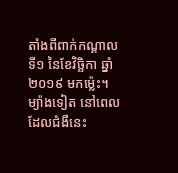តាំងពីពាក់កណ្តាលទី១ នៃខែវិច្ឆិកា ឆ្នាំ២០១៩ មកម្ល៉េះ។
ម្យ៉ាងទៀត នៅពេលដែលជំងឺនេះ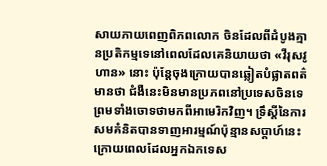សាយភាយពេញពិភពលោក ចិនដែលពីដំបូងគ្មានប្រតិកម្មទេនៅពេលដែលគេនិយាយថា «វីរុសវូហាន» នោះ ប៉ុន្តែចុងក្រោយបានឆ្លៀតបំផ្លាតពត៌មានថា ជំងឺនេះមិនមានប្រភពនៅប្រទេសចិនទេព្រមទាំងចោទថាមកពីអាមេរិកវិញ។ ទ្រឹស្តីនៃការសមគំនិតបានទាញអារម្មណ៍ប៉ុន្មានសប្តាហ៍នេះ ក្រោយពេលដែលអ្នកឯកទេស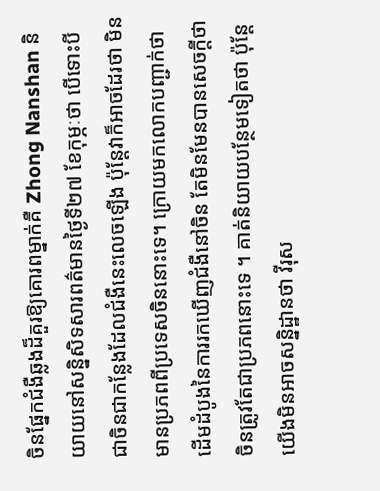ចិនផ្នែកជំងឺឆ្លងដ៏គួរឱ្យគោរពម្នាក់គឺ Zhong Nanshan និយាយនៅសន្និសិទសារពត៌មានថ្ងៃទី២៧ ខែកុម្ភៈថា បើទោះបីជាចិនជាកន្លែងដែលជំងឺនេះលេចឡើង ប៉ុន្តែវាក៏អាចដែរថា មិនមានប្រភពពីប្រទេសចិននោះទេ។ ក្រោយមកលោកបញ្ជាក់ថា ដើមដំបូងនៃការរកឃើញជំងឺនៅចិន តែមិនមែនបានសេចក្តីថា ចិនត្រូវតែជាប្រភពនោះទេ ។ គាត់និយាយបន្ថែមទៀតថា ប៉ុន្តែ យើងមិនអាចសន្និដ្ឋានថា វីរុស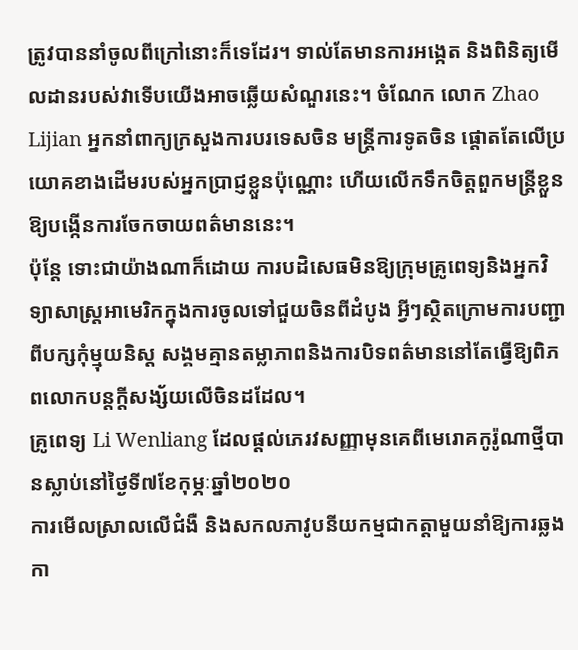ត្រូវបាននាំចូលពីក្រៅនោះក៏ទេដែរ។ ទាល់តែមានការអង្កេត និងពិនិត្យមើលដានរបស់វាទើបយើងអាចឆ្លើយសំណួរនេះ។ ចំណែក លោក Zhao Lijian អ្នកនាំពាក្យក្រសួងការបរទេសចិន មន្ត្រីការទូតចិន ផ្តោតតែលើប្រយោគខាងដើមរបស់អ្នកប្រាជ្ញខ្លួនប៉ុណ្ណោះ ហើយលើកទឹកចិត្តពួកមន្ត្រីខ្លួនឱ្យបង្កើនការចែកចាយពត៌មាននេះ។
ប៉ុន្តែ ទោះជាយ៉ាងណាក៏ដោយ ការបដិសេធមិនឱ្យក្រុមគ្រូពេទ្យនិងអ្នកវិទ្យាសាស្ត្រអាមេរិកក្នុងការចូលទៅជួយចិនពីដំបូង អ្វីៗស្ថិតក្រោមការបញ្ជាពីបក្សកុំម្មុយនិស្ត សង្គមគ្មានតម្លាភាពនិងការបិទពត៌មាននៅតែធ្វើឱ្យពិភពលោកបន្តក្តីសង្ស័យលើចិនដដែល។
គ្រូពេទ្យ Li Wenliang ដែលផ្តល់ភេរវសញ្ញាមុនគេពីមេរោគកូរ៉ូណាថ្មីបានស្លាប់នៅថ្ងៃទី៧ខែកុម្ភៈឆ្នាំ២០២០
ការមើលស្រាលលើជំងឺ និងសកលភាវូបនីយកម្មជាកត្តាមួយនាំឱ្យការឆ្លងកា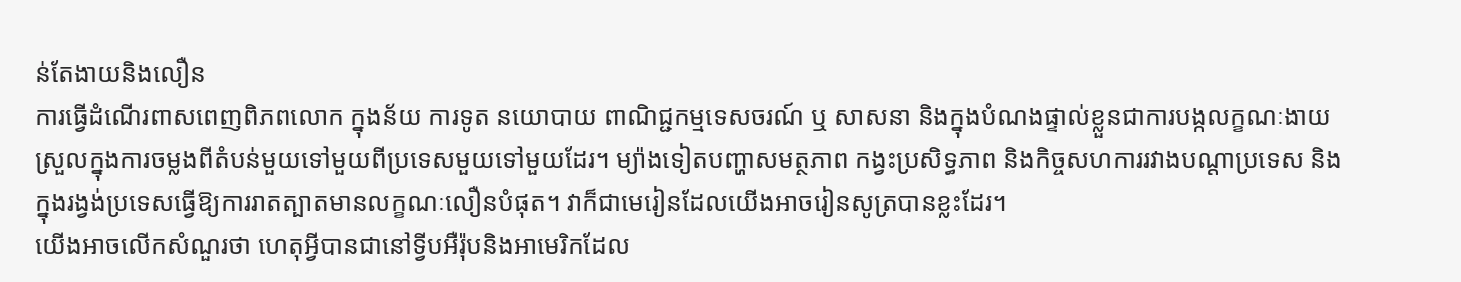ន់តែងាយនិងលឿន
ការធ្វើដំណើរពាសពេញពិភពលោក ក្នុងន័យ ការទូត នយោបាយ ពាណិជ្ជកម្មទេសចរណ៍ ឬ សាសនា និងក្នុងបំណងផ្ទាល់ខ្លួនជាការបង្កលក្ខណៈងាយស្រួលក្នុងការចម្លងពីតំបន់មួយទៅមួយពីប្រទេសមួយទៅមួយដែរ។ ម្យ៉ាងទៀតបញ្ហាសមត្ថភាព កង្វះប្រសិទ្ធភាព និងកិច្ចសហការរវាងបណ្តាប្រទេស និងក្នុងរង្វង់ប្រទេសធ្វើឱ្យការរាតត្បាតមានលក្ខណៈលឿនបំផុត។ វាក៏ជាមេរៀនដែលយើងអាចរៀនសូត្របានខ្លះដែរ។
យើងអាចលើកសំណួរថា ហេតុអ្វីបានជានៅទ្វីបអឺរ៉ុបនិងអាមេរិកដែល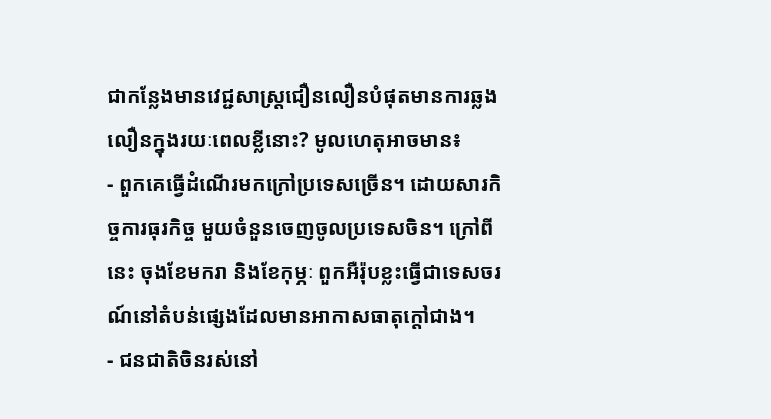ជាកន្លែងមានវេជ្ជសាស្ត្រជឿនលឿនបំផុតមានការឆ្លងលឿនក្នុងរយៈពេលខ្លីនោះ? មូលហេតុអាចមាន៖
- ពួកគេធ្វើដំណើរមកក្រៅប្រទេសច្រើន។ ដោយសារកិច្ចការធុរកិច្ច មួយចំនួនចេញចូលប្រទេសចិន។ ក្រៅពីនេះ ចុងខែមករា និងខែកុម្ភៈ ពួកអឺរ៉ុបខ្លះធ្វើជាទេសចរណ៍នៅតំបន់ផ្សេងដែលមានអាកាសធាតុក្តៅជាង។
- ជនជាតិចិនរស់នៅ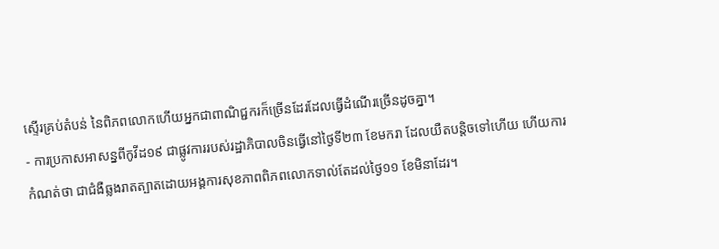ស្ទើរគ្រប់តំបន់ នៃពិភពលោកហើយអ្នកជាពាណិជ្ជករក៏ច្រើនដែរដែលធ្វើដំណើរច្រើនដូចគ្នា។
- ការប្រកាសអាសន្នពីកូវីដ១៩ ជាផ្លូវការរបស់រដ្ឋាភិបាលចិនធ្វើនៅថ្ងៃទី២៣ ខែមករា ដែលយឺតបន្តិចទៅហើយ ហើយការកំណត់ថា ជាជំងឺឆ្លងរាតត្បាតដោយអង្គការសុខភាពពិភពលោកទាល់តែដល់ថ្ងៃ១១ ខែមិនាដែរ។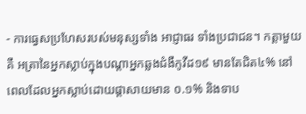- ការធ្វេសប្រហែសរបស់មនុស្សទាំង អាជ្ញាធរ ទាំងប្រជាជន។ កត្តាមួយគឺ អត្រានៃអ្នកស្លាប់ក្នុងបណ្តាអ្នកឆ្លងជំងឺកូវីដ១៩ មានតែជិត៤% នៅពេលដែលអ្នកស្លាប់ដោយផ្តាសាយមាន ០.១% និងទាប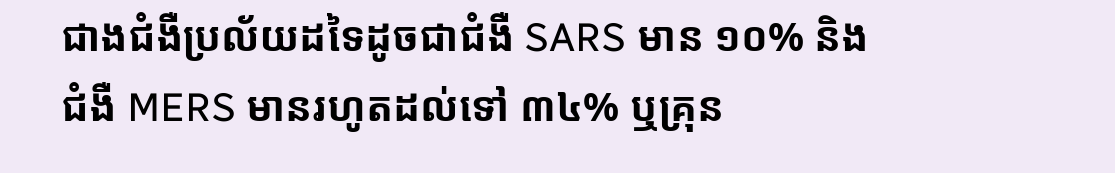ជាងជំងឺប្រល័យដទៃដូចជាជំងឺ SARS មាន ១០% និងជំងឺ MERS មានរហូតដល់ទៅ ៣៤% ឬគ្រុន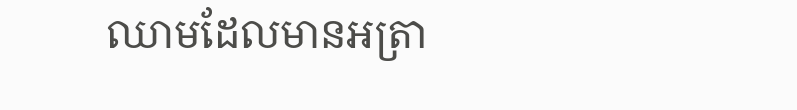ឈាមដែលមានអត្រា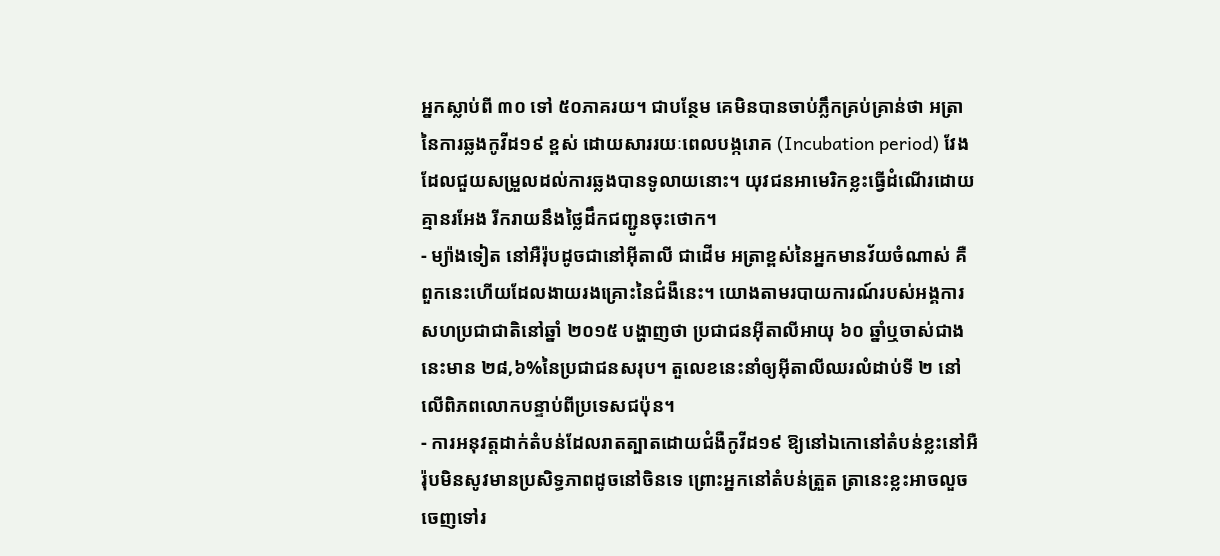អ្នកស្លាប់ពី ៣០ ទៅ ៥០ភាគរយ។ ជាបន្ថែម គេមិនបានចាប់ភ្លឹកគ្រប់គ្រាន់ថា អត្រានៃការឆ្លងកូវីដ១៩ ខ្ពស់ ដោយសាររយៈពេលបង្ករោគ (Incubation period) វែងដែលជួយសម្រួលដល់ការឆ្លងបានទូលាយនោះ។ យុវជនអាមេរិកខ្លះធ្វើដំណើរដោយគ្មានរអែង រីករាយនឹងថ្លៃដឹកជញ្ជូនចុះថោក។
- ម្យ៉ាងទៀត នៅអឺរ៉ុបដូចជានៅអ៊ីតាលី ជាដើម អត្រាខ្ពស់នៃអ្នកមានវ័យចំណាស់ គឺពួកនេះហើយដែលងាយរងគ្រោះនៃជំងឺនេះ។ យោងតាមរបាយការណ៍របស់អង្គការសហប្រជាជាតិនៅឆ្នាំ ២០១៥ បង្ហាញថា ប្រជាជនអ៊ីតាលីអាយុ ៦០ ឆ្នាំឬចាស់ជាងនេះមាន ២៨,៦%នៃប្រជាជនសរុប។ តួលេខនេះនាំឲ្យអ៊ីតាលីឈរលំដាប់ទី ២ នៅលើពិភពលោកបន្ទាប់ពីប្រទេសជប៉ុន។
- ការអនុវត្តដាក់តំបន់ដែលរាតត្បាតដោយជំងឺកូវីដ១៩ ឱ្យនៅឯកោនៅតំបន់ខ្លះនៅអឺរ៉ុបមិនសូវមានប្រសិទ្ធភាពដូចនៅចិនទេ ព្រោះអ្នកនៅតំបន់ត្រួត ត្រានេះខ្លះអាចលួចចេញទៅរ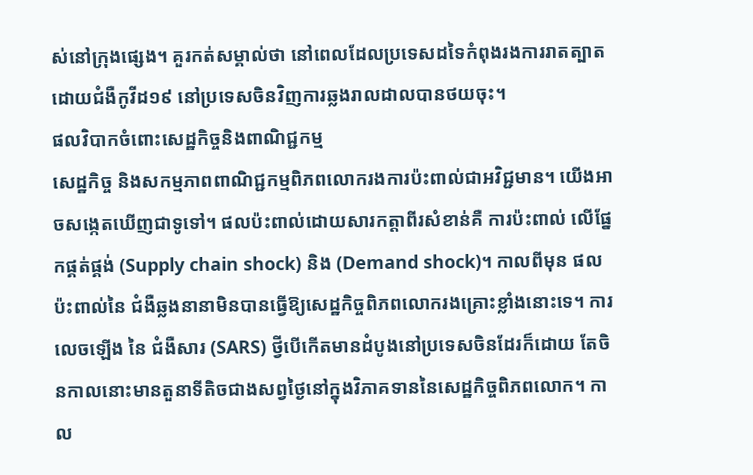ស់នៅក្រុងផ្សេង។ គួរកត់សម្គាល់ថា នៅពេលដែលប្រទេសដទៃកំពុងរងការរាតត្បាតដោយជំងឺកូវីដ១៩ នៅប្រទេសចិនវិញការឆ្លងរាលដាលបានថយចុះ។
ផលវិបាកចំពោះសេដ្ឋកិច្ចនិងពាណិជ្ជកម្ម
សេដ្ឋកិច្ច និងសកម្មភាពពាណិជ្ជកម្មពិភពលោករងការប៉ះពាល់ជាអវិជ្ជមាន។ យើងអាចសង្កេតឃើញជាទូទៅ។ ផលប៉ះពាល់ដោយសារកត្តាពីរសំខាន់គឺ ការប៉ះពាល់ លើផ្នែកផ្គត់ផ្គង់ (Supply chain shock) និង (Demand shock)។ កាលពីមុន ផលប៉ះពាល់នៃ ជំងឺឆ្លងនានាមិនបានធ្វើឱ្យសេដ្ឋកិច្ចពិភពលោករងគ្រោះខ្លាំងនោះទេ។ ការលេចឡើង នៃ ជំងឺសារ (SARS) ថ្វីបើកើតមានដំបូងនៅប្រទេសចិនដែរក៏ដោយ តែចិនកាលនោះមានតួនាទីតិចជាងសព្វថ្ងៃនៅក្នុងវិភាគទាននៃសេដ្ឋកិច្ចពិភពលោក។ កាល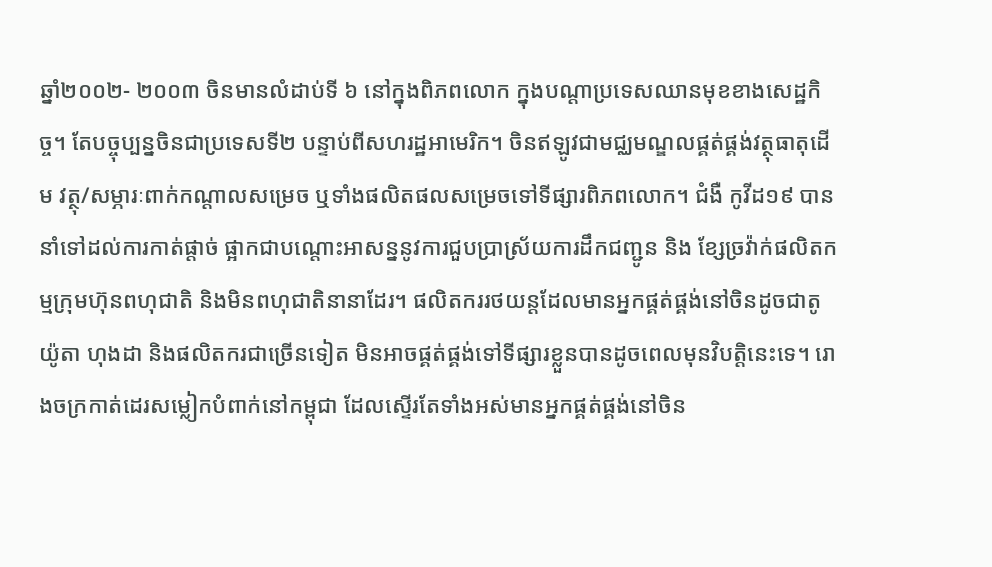ឆ្នាំ២០០២- ២០០៣ ចិនមានលំដាប់ទី ៦ នៅក្នុងពិភពលោក ក្នុងបណ្តាប្រទេសឈានមុខខាងសេដ្ឋកិច្ច។ តែបច្ចុប្បន្នចិនជាប្រទេសទី២ បន្ទាប់ពីសហរដ្ឋអាមេរិក។ ចិនឥឡូវជាមជ្ឈមណ្ឌលផ្គត់ផ្គង់វត្ថុធាតុដើម វត្ថុ/សម្ភារៈពាក់កណ្តាលសម្រេច ឬទាំងផលិតផលសម្រេចទៅទីផ្សារពិភពលោក។ ជំងឺ កូវីដ១៩ បាននាំទៅដល់ការកាត់ផ្តាច់ ផ្អាកជាបណ្តោះអាសន្ននូវការជួបប្រាស្រ័យការដឹកជញ្ជូន និង ខ្សែច្រវ៉ាក់ផលិតកម្មក្រុមហ៊ុនពហុជាតិ និងមិនពហុជាតិនានាដែរ។ ផលិតកររថយន្តដែលមានអ្នកផ្គត់ផ្គង់នៅចិនដូចជាតូយ៉ូតា ហុងដា និងផលិតករជាច្រើនទៀត មិនអាចផ្គត់ផ្គង់ទៅទីផ្សារខ្លួនបានដូចពេលមុនវិបត្តិនេះទេ។ រោងចក្រកាត់ដេរសម្លៀកបំពាក់នៅកម្ពុជា ដែលស្ទើរតែទាំងអស់មានអ្នកផ្គត់ផ្គង់នៅចិន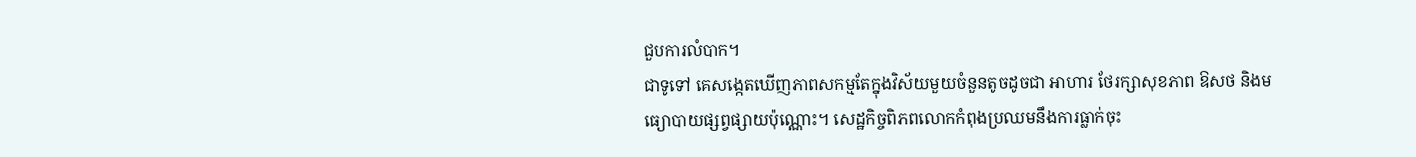ជួបការលំបាក។
ជាទូទៅ គេសង្កេតឃើញភាពសកម្មតែក្នុងវិស័យមួយចំនួនតូចដូចជា អាហារ ថែរក្សាសុខភាព ឱសថ និងមធ្យោបាយផ្សព្វផ្សាយប៉ុណ្ណោះ។ សេដ្ឋកិច្ចពិភពលោកកំពុងប្រឈមនឹងការធ្លាក់ចុះ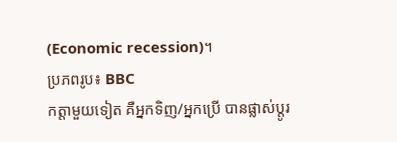(Economic recession)។
ប្រភពរូប៖ BBC
កត្តាមួយទៀត គឺអ្នកទិញ/អ្នកប្រើ បានផ្លាស់ប្តូរ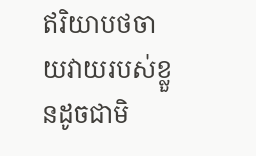ឥរិយាបថចាយវាយរបស់ខ្លួនដូចជាមិ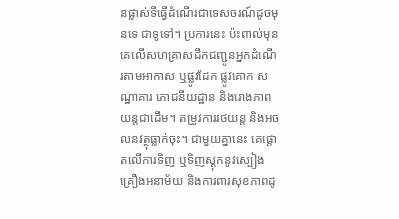នផ្លាស់ទីធ្វើដំណើរជាទេសចរណ៍ដូចមុនទេ ជាទូទៅ។ ប្រការនេះ ប៉ះពាល់មុនគេលើសហគ្រាសដឹកជញ្ជូនអ្នកដំណើរតាមអាកាស ឬផ្លូវដែក ផ្លូវគោក សណ្ឋាគារ ភោជនីយដ្ឋាន និងរោងភាពយន្តជាដើម។ តម្រូវការរថយន្ត និងអចលនវត្ថុធ្លាក់ចុះ។ ជាមួយគ្នានេះ គេផ្តោតលើការទិញ ឬទិញស្តុកនូវស្បៀង គ្រឿងអនាម័យ និងការពារសុខភាពដូ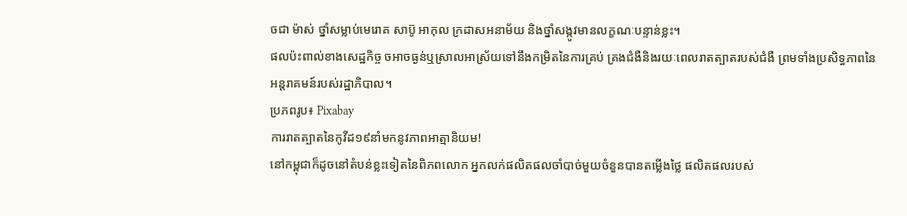ចជា ម៉ាស់ ថ្នាំសម្លាប់មេរោគ សាប៊ូ អាកុល ក្រដាសអនាម័យ និងថ្នាំសង្កូវមានលក្ខណៈបន្ទាន់ខ្លះ។
ផលប៉ះពាល់ខាងសេដ្ឋកិច្ច ចអាចធ្ងន់ឬស្រាលអាស្រ័យទៅនឹងកម្រិតនៃការគ្រប់ គ្រងជំងឺនិងរយៈពេលរាតត្បាតរបស់ជំងឺ ព្រមទាំងប្រសិទ្ធភាពនៃអន្តរាគមន៍របស់រដ្ឋាភិបាល។
ប្រភពរូប៖ Pixabay
ការរាតត្បាតនៃកូវីដ១៩នាំមកនូវភាពអាត្មានិយម!
នៅកម្ពុជាក៏ដូចនៅតំបន់ខ្លះទៀតនៃពិភពលោក អ្នកលក់ផលិតផលចាំបាច់មួយចំនួនបានតម្លើងថ្លៃ ផលិតផលរបស់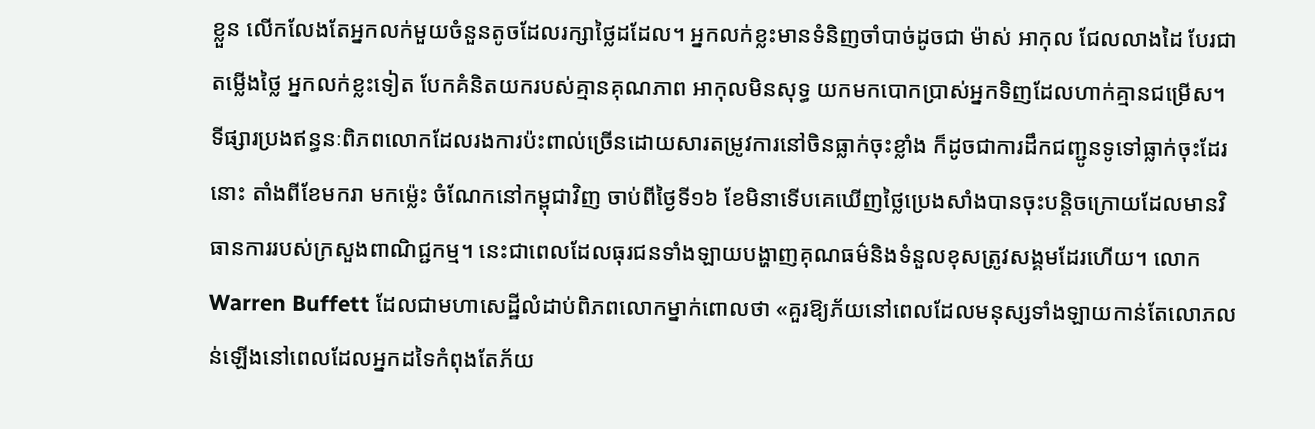ខ្លួន លើកលែងតែអ្នកលក់មួយចំនួនតូចដែលរក្សាថ្លៃដដែល។ អ្នកលក់ខ្លះមានទំនិញចាំបាច់ដូចជា ម៉ាស់ អាកុល ជែលលាងដៃ បែរជាតម្លើងថ្លៃ អ្នកលក់ខ្លះទៀត បែកគំនិតយករបស់គ្មានគុណភាព អាកុលមិនសុទ្ធ យកមកបោកប្រាស់អ្នកទិញដែលហាក់គ្មានជម្រើស។
ទីផ្សារប្រងឥន្ធនៈពិភពលោកដែលរងការប៉ះពាល់ច្រើនដោយសារតម្រូវការនៅចិនធ្លាក់ចុះខ្លាំង ក៏ដូចជាការដឹកជញ្ជូនទូទៅធ្លាក់ចុះដែរនោះ តាំងពីខែមករា មកម្ល៉េះ ចំណែកនៅកម្ពុជាវិញ ចាប់ពីថ្ងៃទី១៦ ខែមិនាទើបគេឃើញថ្លៃប្រេងសាំងបានចុះបន្តិចក្រោយដែលមានវិធានការរបស់ក្រសួងពាណិជ្ជកម្ម។ នេះជាពេលដែលធុរជនទាំងឡាយបង្ហាញគុណធម៌និងទំនួលខុសត្រូវសង្គមដែរហើយ។ លោក Warren Buffett ដែលជាមហាសេដ្ឋីលំដាប់ពិភពលោកម្នាក់ពោលថា «គួរឱ្យភ័យនៅពេលដែលមនុស្សទាំងឡាយកាន់តែលោភលន់ឡើងនៅពេលដែលអ្នកដទៃកំពុងតែភ័យ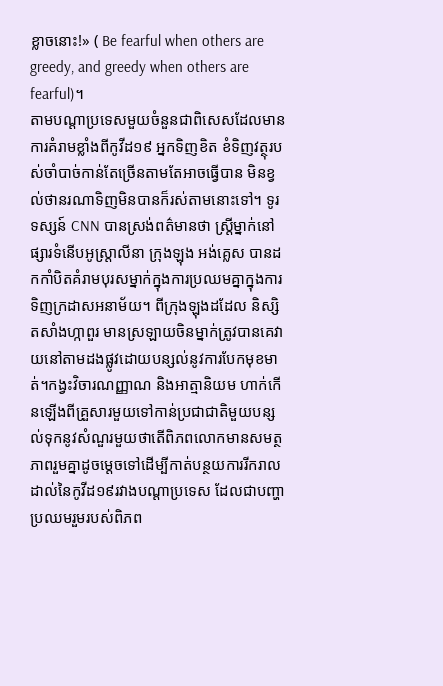ខ្លាចនោះ!» ( Be fearful when others are greedy, and greedy when others are fearful)។
តាមបណ្តាប្រទេសមួយចំនួនជាពិសេសដែលមានការគំរាមខ្លាំងពីកូវីដ១៩ អ្នកទិញខិត ខំទិញវត្ថុរបស់ចាំបាច់កាន់តែច្រើនតាមតែអាចធ្វើបាន មិនខ្វល់ថានរណាទិញមិនបានក៏រស់តាមនោះទៅ។ ទូរទស្សន៍ CNN បានស្រង់ពត៌មានថា ស្រ្តីម្នាក់នៅផ្សារទំនើបអូស្ត្រាលីនា ក្រុងឡុង អង់គ្លេស បានដកកាំបិតគំរាមបុរសម្នាក់ក្នុងការប្រឈមគ្នាក្នុងការទិញក្រដាសអនាម័យ។ ពីក្រុងឡុងដដែល និស្សិតសាំងហ្កាពួរ មានស្រឡាយចិនម្នាក់ត្រូវបានគេវាយនៅតាមដងផ្លូវដោយបន្សល់នូវការបែកមុខមាត់។កង្វះវិចារណញ្ញាណ និងអាត្មានិយម ហាក់កើនឡើងពីគ្រួសារមួយទៅកាន់ប្រជាជាតិមួយបន្សល់ទុកនូវសំណួរមួយថាតើពិភពលោកមានសមត្ថភាពរួមគ្នាដូចម្តេចទៅដើម្បីកាត់បន្ថយការរីករាលដាល់នៃកូវីដ១៩រវាងបណ្តាប្រទេស ដែលជាបញ្ហាប្រឈមរួមរបស់ពិភព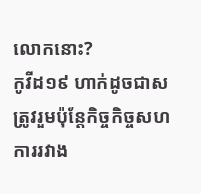លោកនោះ?
កូវីដ១៩ ហាក់ដូចជាសត្រូវរួមប៉ុន្តែកិច្ចកិច្ចសហការរវាង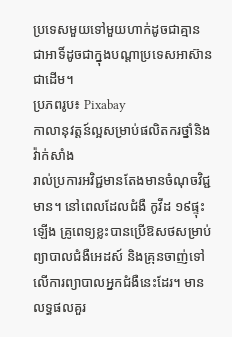ប្រទេសមួយទៅមួយហាក់ដូចជាគ្មាន ជាអាទិ៍ដូចជាក្នុងបណ្តាប្រទេសអាស៊ានជាដើម។
ប្រភពរូប៖ Pixabay
កាលានុវត្តន៍ល្អសម្រាប់ផលិតករថ្នាំនិងវ៉ាក់សាំង
រាល់ប្រការអវិជ្ជមានតែងមានចំណុចវិជ្ជមាន។ នៅពេលដែលជំងឺ កូវីដ ១៩ផ្ទុះឡើង គ្រូពេទ្យខ្លះបានប្រើឱសថសម្រាប់ព្យាបាលជំងឺអេដស៍ និងគ្រុនចាញ់ទៅលើការព្យាបាលអ្នកជំងឺនេះដែរ។ មានលទ្ធផលគួរ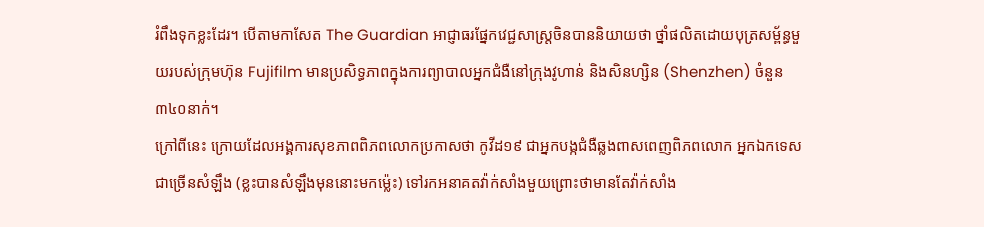រំពឹងទុកខ្លះដែរ។ បើតាមកាសែត The Guardian អាជ្ញាធរផ្នែកវេជ្ជសាស្ត្រចិនបាននិយាយថា ថ្នាំផលិតដោយបុត្រសម្ព័ន្ធមួយរបស់ក្រុមហ៊ុន Fujifilm មានប្រសិទ្ធភាពក្នុងការព្យាបាលអ្នកជំងឺនៅក្រុងវូហាន់ និងសិនហ្សិន (Shenzhen) ចំនួន ៣៤០នាក់។
ក្រៅពីនេះ ក្រោយដែលអង្គការសុខភាពពិភពលោកប្រកាសថា កូវីដ១៩ ជាអ្នកបង្កជំងឺឆ្លងពាសពេញពិភពលោក អ្នកឯកទេសជាច្រើនសំឡឹង (ខ្លះបានសំឡឹងមុននោះមកម្ល៉េះ) ទៅរកអនាគតវ៉ាក់សាំងមួយព្រោះថាមានតែវ៉ាក់សាំង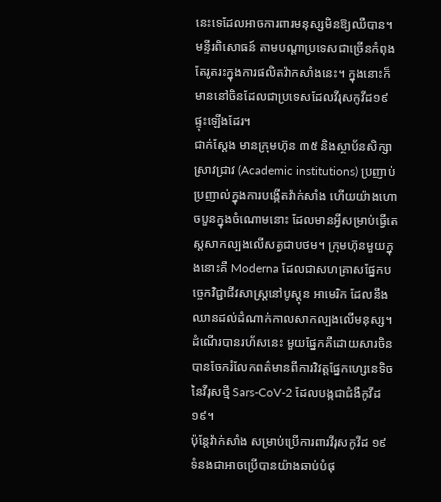នេះទេដែលអាចការពារមនុស្សមិនឱ្យឈឺបាន។ មន្ទីរពិសោធន៍ តាមបណ្តាប្រទេសជាច្រើនកំពុងតែរូតរះក្នុងការផលិតវ៉ាកសាំងនេះ។ ក្នុងនោះក៏មាននៅចិនដែលជាប្រទេសដែលវីរុសកូវីដ១៩ ផ្ទុះឡើងដែរ។
ជាក់ស្តែង មានក្រុមហ៊ុន ៣៥ និងស្ថាប័នសិក្សាស្រាវជ្រាវ (Academic institutions) ប្រញាប់ប្រញាល់ក្នុងការបង្កើតវ៉ាក់សាំង ហើយយ៉ាងហោចបួនក្នុងចំណោមនោះ ដែលមានអ្វីសម្រាប់ធ្វើតេស្តសាកល្បងលើសត្វជាបថម។ ក្រុមហ៊ុនមួយក្នុងនោះគឺ Moderna ដែលជាសហគ្រាសផ្នែកបច្ចេកវិជ្ជាជីវសាស្ត្រនៅបូស្តុន អាមេរិក ដែលនឹងឈានដល់ដំណាក់កាលសាកល្បងលើមនុស្ស។ ដំណើរបានរហ័សនេះ មួយផ្នែកគឺដោយសារចិនបានចែករំលែកពត៌មានពីការវិវត្តផ្នែកហ្សេនេទិចនៃវីរុសថ្មី Sars-CoV-2 ដែលបង្កជាជំងឺកូវីដ១៩។
ប៉ុន្តែវ៉ាក់សាំង សម្រាប់ប្រើការពារវីរុសកូវីដ ១៩ ទំនងជាអាចប្រើបានយ៉ាងឆាប់បំផុ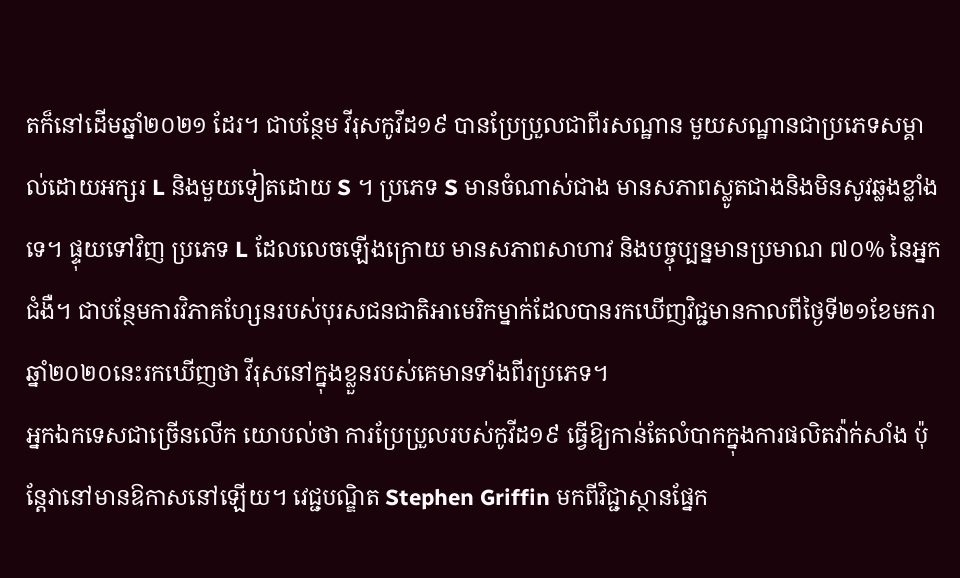តក៏នៅដើមឆ្នាំ២០២១ ដែរ។ ជាបន្ថែម វីរុសកូវីដ១៩ បានប្រែប្រួលជាពីរសណ្ឋាន មួយសណ្ឋានជាប្រភេទសម្គាល់ដោយអក្សរ L និងមួយទៀតដោយ S ។ ប្រភេទ S មានចំណាស់ជាង មានសភាពស្លូតជាងនិងមិនសូវឆ្លងខ្លាំងទេ។ ផ្ទុយទៅវិញ ប្រភេទ L ដែលលេចឡើងក្រោយ មានសភាពសាហាវ និងបច្ចុប្បន្នមានប្រមាណ ៧០% នៃអ្នកជំងឺ។ ជាបន្ថែមការវិភាគហ្សែនរបស់បុរសជនជាតិអាមេរិកម្នាក់ដែលបានរកឃើញវិជ្ជមានកាលពីថ្ងៃទី២១ខែមករាឆ្នាំ២០២០នេះរកឃើញថា វីរុសនៅក្នុងខ្លួនរបស់គេមានទាំងពីរប្រភេទ។
អ្នកឯកទេសជាច្រើនលើក យោបល់ថា ការប្រែប្រួលរបស់កូវីដ១៩ ធ្វើឱ្យកាន់តែលំបាកក្នុងការផលិតវ៉ាក់សាំង ប៉ុន្តែវានៅមានឱកាសនៅឡើយ។ វេជ្ជបណ្ឌិត Stephen Griffin មកពីវិជ្ជាស្ថានផ្នែក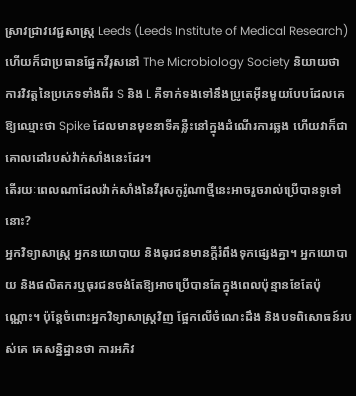ស្រាវជ្រាវវេជ្ជសាស្ត្រ Leeds (Leeds Institute of Medical Research) ហើយក៏ជាប្រធានផ្នែកវីរុសនៅ The Microbiology Society និយាយថា ការវិវត្តនៃប្រភេទទាំងពីរ S និង L គឺទាក់ទងទៅនឹងប្រូតេអ៊ីនមួយបែបដែលគេឱ្យឈ្មោះថា Spike ដែលមានមុខនាទីគន្លឺះនៅក្នុងដំណើរការឆ្លង ហើយវាក៏ជាគោលដៅរបស់វ៉ាក់សាំងនេះដែរ។
តើរយៈពេលណាដែលវ៉ាក់សាំងនៃវីរុសកូរ៉ូណាថ្មីនេះអាចរួចរាល់ប្រើបានទូទៅនោះ?
អ្នកវិទ្យាសាស្ត្រ អ្នកនយោបាយ និងធុរជនមានក្តីរំពឹងទុកផ្សេងគ្នា។ អ្នកយោបាយ និងផលិតករឬធុរជនចង់តែឱ្យអាចប្រើបានតែក្នុងពេលប៉ុន្មានខែតែប៉ុណ្ណោះ។ ប៉ុន្តែចំពោះអ្នកវិទ្យាសាស្ត្រវិញ ផ្អែកលើចំណេះដឹង និងបទពិសោធន៍របស់គេ គេសន្និដ្ឋានថា ការអភិវ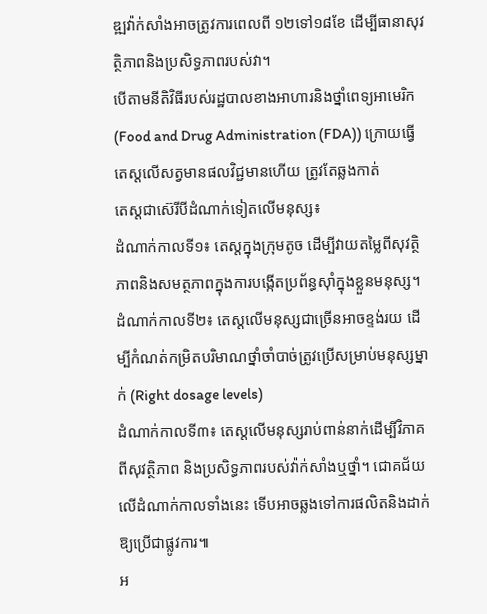ឌ្ឍវ៉ាក់សាំងអាចត្រូវការពេលពី ១២ទៅ១៨ខែ ដើម្បីធានាសុវត្ថិភាពនិងប្រសិទ្ធភាពរបស់វា។
បើតាមនីតិវិធីរបស់រដ្ឋបាលខាងអាហារនិងថ្នាំពេទ្យអាមេរិក (Food and Drug Administration (FDA)) ក្រោយធ្វើតេស្តលើសត្វមានផលវិជ្ជមានហើយ ត្រូវតែឆ្លងកាត់
តេស្តជាស៊េរីបីដំណាក់ទៀតលើមនុស្ស៖
ដំណាក់កាលទី១៖ តេស្តក្នុងក្រុមតូច ដើម្បីវាយតម្លៃពីសុវត្ថិភាពនិងសមត្ថភាពក្នុងការបង្កើតប្រព័ន្ធស៊ាំក្នុងខ្លួនមនុស្ស។
ដំណាក់កាលទី២៖ តេស្តលើមនុស្សជាច្រើនអាចខ្ទង់រយ ដើម្បីកំណត់កម្រិតបរិមាណថ្នាំចាំបាច់ត្រូវប្រើសម្រាប់មនុស្សម្នាក់ (Right dosage levels)
ដំណាក់កាលទី៣៖ តេស្តលើមនុស្សរាប់ពាន់នាក់ដើម្បីវិភាគពីសុវត្ថិភាព និងប្រសិទ្ធភាពរបស់វ៉ាក់សាំងឬថ្នាំ។ ជោគជ័យលើដំណាក់កាលទាំងនេះ ទើបអាចឆ្លងទៅការផលិតនិងដាក់ឱ្យប្រើជាផ្លូវការ៕
អ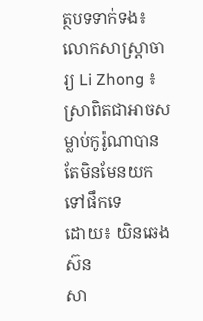ត្ថបទទាក់ទង៖ លោកសាស្រ្តាចារ្យ Li Zhong ៖ ស្រាពិតជាអាចសម្លាប់កូរ៉ូណាបាន តែមិនមែនយកទៅផឹកទេ
ដោយ៖ យិនឆេងស៊ន
សា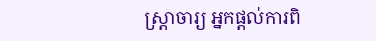ស្ត្រាចារ្យ អ្នកផ្តល់ការពិ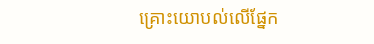គ្រោះយោបល់លើផ្នែក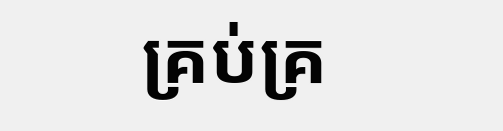គ្រប់គ្រ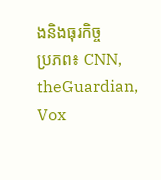ងនិងធុរកិច្ច
ប្រភព៖ CNN, theGuardian, Vox